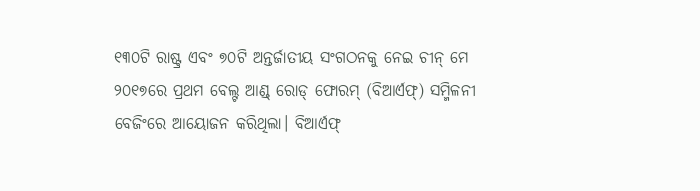୧୩୦ଟି ରାଷ୍ଟ୍ର ଏବଂ ୭୦ଟି ଅନ୍ତର୍ଜାତୀୟ ସଂଗଠନକୁ ନେଇ ଚୀନ୍ ମେ ୨୦୧୭ରେ ପ୍ରଥମ ବେଲ୍ଟ ଆଣ୍ଡ୍ ରୋଡ୍ ଫୋରମ୍ (ବିଆର୍ଏଫ୍) ସମ୍ମିଳନୀ ବେଜିଂରେ ଆୟୋଜନ କରିଥିଲା। ବିଆର୍ଏଫ୍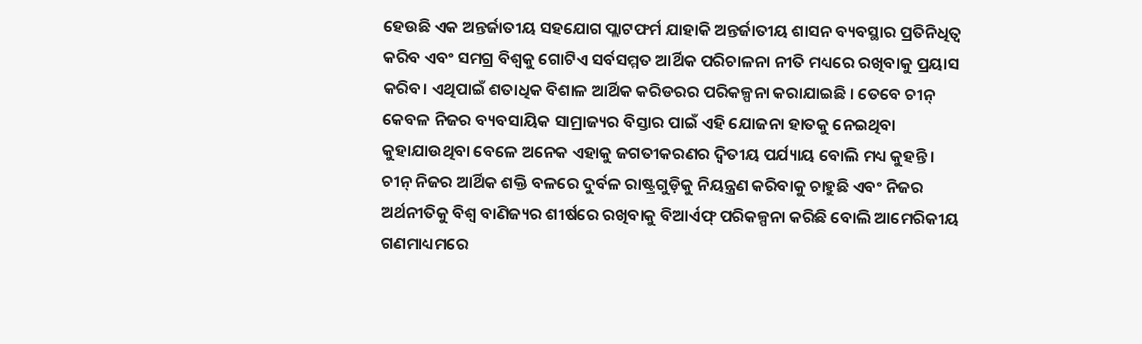ହେଉଛି ଏକ ଅନ୍ତର୍ଜାତୀୟ ସହଯୋଗ ପ୍ଲାଟଫର୍ମ ଯାହାକି ଅନ୍ତର୍ଜାତୀୟ ଶାସନ ବ୍ୟବସ୍ଥାର ପ୍ରତିନିଧିତ୍ବ କରିବ ଏବଂ ସମଗ୍ର ବିଶ୍ବକୁ ଗୋଟିଏ ସର୍ବସମ୍ମତ ଆର୍ଥିକ ପରିଚାଳନା ନୀତି ମଧ୍ୟରେ ରଖିବାକୁ ପ୍ରୟାସ କରିବ। ଏଥିପାଇଁ ଶତାଧିକ ବିଶାଳ ଆର୍ଥିକ କରିଡରର ପରିକଳ୍ପନା କରାଯାଇଛି । ତେବେ ଚୀନ୍ କେବଳ ନିଜର ବ୍ୟବସାୟିକ ସାମ୍ରାଜ୍ୟର ବିସ୍ତାର ପାଇଁ ଏହି ଯୋଜନା ହାତକୁ ନେଇଥିବା କୁହାଯାଉଥିବା ବେଳେ ଅନେକ ଏହାକୁ ଜଗତୀକରଣର ଦ୍ବିତୀୟ ପର୍ଯ୍ୟାୟ ବୋଲି ମଧ୍ୟ କୁହନ୍ତି। ଚୀନ୍ ନିଜର ଆର୍ଥିକ ଶକ୍ତି ବଳରେ ଦୁର୍ବଳ ରାଷ୍ଟ୍ରଗୁଡ଼ିକୁ ନିୟନ୍ତ୍ରଣ କରିବାକୁ ଚାହୁଛି ଏବଂ ନିଜର ଅର୍ଥନୀତିକୁ ବିଶ୍ବ ବାଣିଜ୍ୟର ଶୀର୍ଷରେ ରଖିବାକୁ ବିଆର୍ଏଫ୍ ପରିକଳ୍ପନା କରିଛି ବୋଲି ଆମେରିକୀୟ ଗଣମାଧ୍ୟମରେ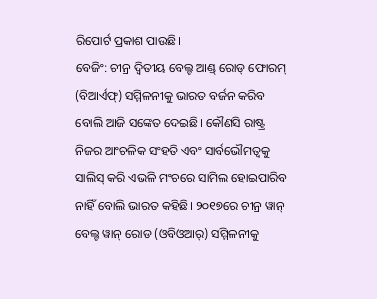ରିପୋର୍ଟ ପ୍ରକାଶ ପାଉଛି।
ବେଜିଂ: ଚୀନ୍ର ଦ୍ବିତୀୟ ବେଲ୍ଟ ଆଣ୍ଡ୍ ରୋଡ୍ ଫୋରମ୍ (ବିଆର୍ଏଫ୍) ସମ୍ମିଳନୀକୁ ଭାରତ ବର୍ଜନ କରିବ ବୋଲି ଆଜି ସଙ୍କେତ ଦେଇଛି। କୌଣସି ରାଷ୍ଟ୍ର ନିଜର ଆଂଚଳିକ ସଂହତି ଏବଂ ସାର୍ବଭୌମତ୍ବକୁ ସାଲିସ୍ କରି ଏଭଳି ମଂଚରେ ସାମିଲ ହୋଇପାରିବ ନାହିଁ ବୋଲି ଭାରତ କହିଛି। ୨୦୧୭ରେ ଚୀନ୍ର ୱାନ୍ ବେଲ୍ଟ ୱାନ୍ ରୋଡ (ଓବିଓଆର୍) ସମ୍ମିଳନୀକୁ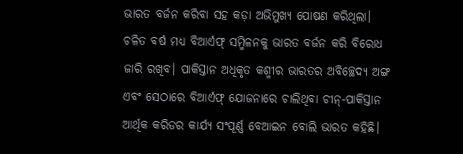ଭାରତ ବର୍ଜନ କରିବା ସହ କଡ଼ା ଅଭିମୁଖ୍ୟ ପୋଷଣ କରିଥିଲା। ଚଳିତ ବର୍ଷ ମଧ୍ୟ ବିଆର୍ଏଫ୍ ସମ୍ମିଳନକୁ ଭାରତ ବର୍ଜନ କରି ବିରୋଧ ଜାରି ରଖିବ। ପାକିସ୍ତାନ ଅଧିକୃତ କଶ୍ମୀର ଭାରତର ଅବିଚ୍ଛେଦ୍ୟ ଅଙ୍ଗ ଏବଂ ସେଠାରେ ବିଆର୍ଏଫ୍ ଯୋଜନାରେ ଚାଲିଥିବା ଚୀନ୍-ପାକିସ୍ତାନ ଆର୍ଥିକ କରିଡର କାର୍ଯ୍ୟ ସଂପୂର୍ଣ୍ଣ ବେଆଇନ ବୋଲି ଭାରତ କହିଛି।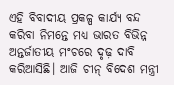ଏହି ବିବାଦୀୟ ପ୍ରକଳ୍ପ କାର୍ଯ୍ୟ ବନ୍ଦ କରିବା ନିମନ୍ତେ ମଧ୍ୟ ଭାରତ ବିଭିନ୍ନ ଅନ୍ତର୍ଜାତୀୟ ମଂଚରେ ଦୃଢ଼ ଦାବି କରିଆସିଛି। ଆଜି ଚୀନ୍ ବିଦେଶ ମନ୍ତ୍ରୀ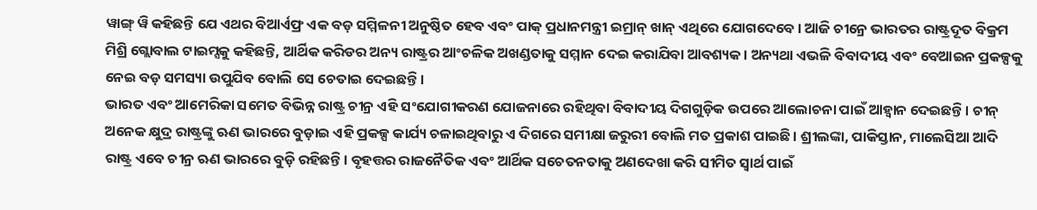ୱାଙ୍ଗ୍ ୱି କହିଛନ୍ତି ଯେ ଏଥର ବିଆର୍ଏଫ୍ର ଏକ ବଡ଼ ସମ୍ମିଳନୀ ଅନୁଷ୍ଠିତ ହେବ ଏବଂ ପାକ୍ ପ୍ରଧାନମନ୍ତ୍ରୀ ଇମ୍ରାନ୍ ଖାନ୍ ଏଥିରେ ଯୋଗଦେବେ। ଆଜି ଚୀନ୍ରେ ଭାରତର ରାଷ୍ଟ୍ରଦୂତ ବିକ୍ରମ ମିଶ୍ରି ଗ୍ଲୋବାଲ ଟାଇମ୍ସକୁ କହିଛନ୍ତି, ଆର୍ଥିକ କରିଡର ଅନ୍ୟ ରାଷ୍ଟ୍ରର ଆଂଚଳିକ ଅଖଣ୍ଡତାକୁ ସମ୍ମାନ ଦେଇ କରାଯିବା ଆବଶ୍ୟକ। ଅନ୍ୟଥା ଏଭଳି ବିବାଦୀୟ ଏବଂ ବେଆଇନ ପ୍ରକଳ୍ପକୁ ନେଇ ବଡ଼ ସମସ୍ୟା ଉପୁଯିବ ବୋଲି ସେ ଚେତାଇ ଦେଇଛନ୍ତି।
ଭାରତ ଏବଂ ଆମେରିକା ସମେତ ବିଭିନ୍ନ ରାଷ୍ଟ୍ର ଚୀନ୍ର ଏହି ସଂଯୋଗୀକରଣ ଯୋଜନାରେ ରହିଥିବା ବିବାଦୀୟ ଦିଗଗୁଡ଼ିକ ଉପରେ ଆଲୋଚନା ପାଇଁ ଆହ୍ବାନ ଦେଇଛନ୍ତି। ଚୀନ୍ ଅନେକ କ୍ଷୁଦ୍ର ରାଷ୍ଟ୍ରଙ୍କୁ ଋଣ ଭାରରେ ବୁଡ଼ାଇ ଏହି ପ୍ରକଳ୍ପ କାର୍ଯ୍ୟ ଚଳାଇଥିବାରୁ ଏ ଦିଗରେ ସମୀକ୍ଷା ଜରୁରୀ ବୋଲି ମତ ପ୍ରକାଶ ପାଇଛି। ଶ୍ରୀଲଙ୍କା, ପାକିସ୍ତାନ, ମାଲେସିଆ ଆଦି ରାଷ୍ଟ୍ର ଏବେ ଚୀନ୍ର ଋଣ ଭାରରେ ବୁଡ଼ି ରହିଛନ୍ତି। ବୃହତ୍ତର ରାଜନୈତିକ ଏବଂ ଆର୍ଥିକ ସଚେତନତାକୁ ଅଣଦେଖା କରି ସୀମିତ ସ୍ବାର୍ଥ ପାଇଁ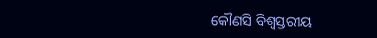କୌଣସି ବିଶ୍ବସ୍ତରୀୟ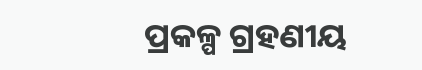ପ୍ରକଳ୍ପ ଗ୍ରହଣୀୟ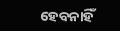ହେବନାହିଁ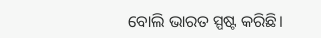ବୋଲି ଭାରତ ସ୍ପଷ୍ଟ କରିଛି।